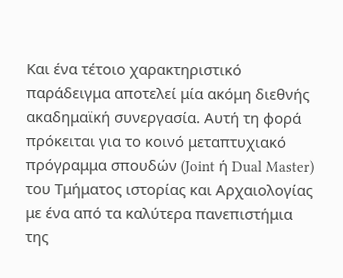Και ένα τέτοιο χαρακτηριστικό παράδειγμα αποτελεί μία ακόμη διεθνής ακαδημαϊκή συνεργασία. Αυτή τη φορά πρόκειται για το κοινό μεταπτυχιακό πρόγραμμα σπουδών (Joint ή Dual Master) του Τμήματος ιστορίας και Αρχαιολογίας με ένα από τα καλύτερα πανεπιστήμια της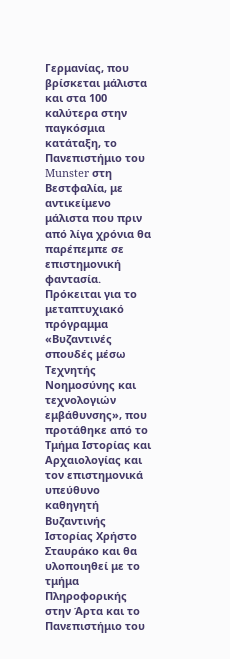Γερμανίας, που βρίσκεται μάλιστα και στα 100 καλύτερα στην παγκόσμια κατάταξη, το Πανεπιστήμιο του Munster στη Βεστφαλία, με αντικείμενο μάλιστα που πριν από λίγα χρόνια θα παρέπεμπε σε επιστημονική φαντασία.
Πρόκειται για το μεταπτυχιακό πρόγραμμα «Βυζαντινές σπουδές μέσω Τεχνητής Νοημοσύνης και τεχνολογιών εμβάθυνσης», που προτάθηκε από το Τμήμα Ιστορίας και Αρχαιολογίας και τον επιστημονικά υπεύθυνο καθηγητή Βυζαντινής Ιστορίας Χρήστο Σταυράκο και θα υλοποιηθεί με το τμήμα Πληροφορικής στην Άρτα και το Πανεπιστήμιο του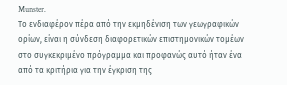Munster.
Το ενδιαφέρον πέρα από την εκμηδένιση των γεωγραφικών ορίων, είναι η σύνδεση διαφορετικών επιστημονικών τομέων στο συγκεκριμένο πρόγραμμα και προφανώς αυτό ήταν ένα από τα κριτήρια για την έγκριση της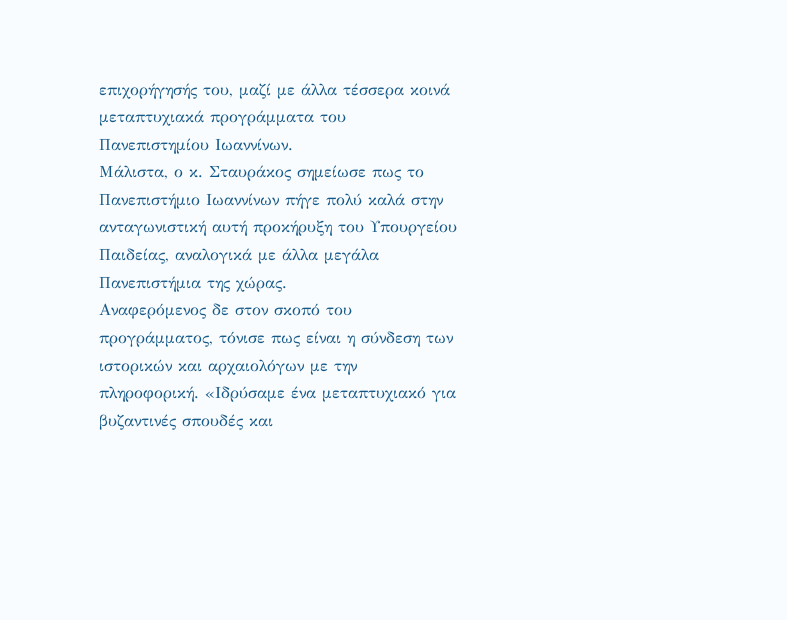επιχορήγησής του, μαζί με άλλα τέσσερα κοινά μεταπτυχιακά προγράμματα του Πανεπιστημίου Ιωαννίνων.
Μάλιστα, ο κ. Σταυράκος σημείωσε πως το Πανεπιστήμιο Ιωαννίνων πήγε πολύ καλά στην ανταγωνιστική αυτή προκήρυξη του Υπουργείου Παιδείας, αναλογικά με άλλα μεγάλα Πανεπιστήμια της χώρας.
Αναφερόμενος δε στον σκοπό του προγράμματος, τόνισε πως είναι η σύνδεση των ιστορικών και αρχαιολόγων με την πληροφορική. «Ιδρύσαμε ένα μεταπτυχιακό για βυζαντινές σπουδές και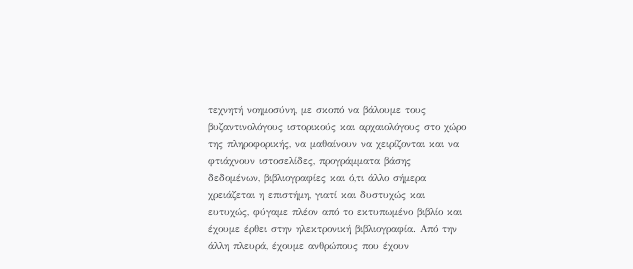τεχνητή νοημοσύνη, με σκοπό να βάλουμε τους βυζαντινολόγους ιστορικούς και αρχαιολόγους στο χώρο της πληροφορικής, να μαθαίνουν να χειρίζονται και να φτιάχνουν ιστοσελίδες, προγράμματα βάσης δεδομένων, βιβλιογραφίες και ό,τι άλλο σήμερα χρειάζεται η επιστήμη, γιατί και δυστυχώς και ευτυχώς, φύγαμε πλέον από το εκτυπωμένο βιβλίο και έχουμε έρθει στην ηλεκτρονική βιβλιογραφία. Από την άλλη πλευρά, έχουμε ανθρώπους που έχουν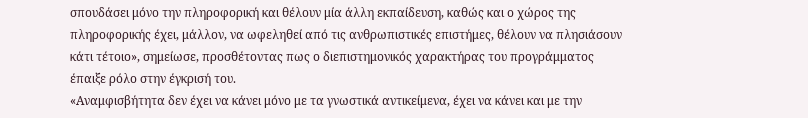σπουδάσει μόνο την πληροφορική και θέλουν μία άλλη εκπαίδευση, καθώς και ο χώρος της πληροφορικής έχει, μάλλον, να ωφεληθεί από τις ανθρωπιστικές επιστήμες, θέλουν να πλησιάσουν κάτι τέτοιο», σημείωσε, προσθέτοντας πως ο διεπιστημονικός χαρακτήρας του προγράμματος έπαιξε ρόλο στην έγκρισή του.
«Αναμφισβήτητα δεν έχει να κάνει μόνο με τα γνωστικά αντικείμενα, έχει να κάνει και με την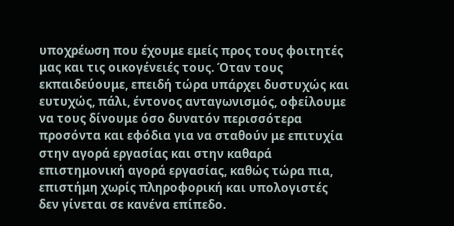υποχρέωση που έχουμε εμείς προς τους φοιτητές μας και τις οικογένειές τους. Όταν τους εκπαιδεύουμε, επειδή τώρα υπάρχει δυστυχώς και ευτυχώς, πάλι, έντονος ανταγωνισμός, οφείλουμε να τους δίνουμε όσο δυνατόν περισσότερα προσόντα και εφόδια για να σταθούν με επιτυχία στην αγορά εργασίας και στην καθαρά επιστημονική αγορά εργασίας, καθώς τώρα πια, επιστήμη χωρίς πληροφορική και υπολογιστές δεν γίνεται σε κανένα επίπεδο.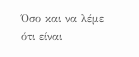Όσο και να λέμε ότι είναι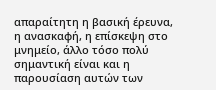απαραίτητη η βασική έρευνα, η ανασκαφή, η επίσκεψη στο μνημείο, άλλο τόσο πολύ σημαντική είναι και η παρουσίαση αυτών των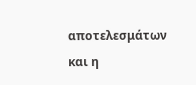αποτελεσμάτων και η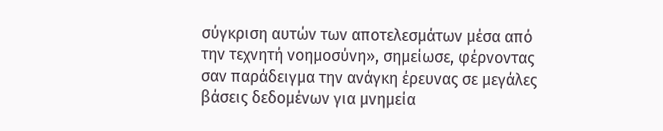σύγκριση αυτών των αποτελεσμάτων μέσα από την τεχνητή νοημοσύνη», σημείωσε, φέρνοντας σαν παράδειγμα την ανάγκη έρευνας σε μεγάλες βάσεις δεδομένων για μνημεία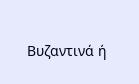Βυζαντινά ή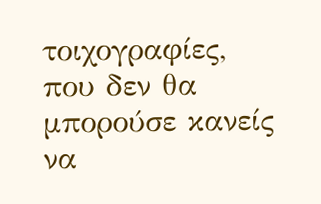τοιχογραφίες, που δεν θα μπορούσε κανείς να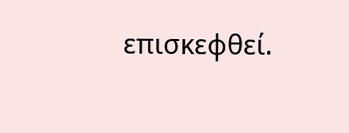επισκεφθεί.